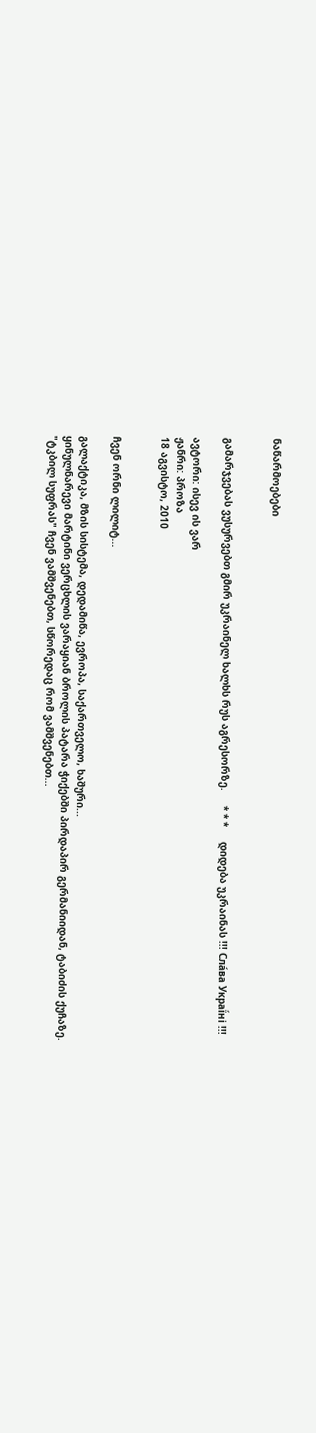ნაწარმოებები


გამარჯვებას ვუსურვებთ გმირ უკრაინელ ხალხს რუს აგრესორზე.     * * *     დიდება უკრაინას !!! Сла́ва Украї́ні !!!

ავტორი: ისევ ის ვარ
ჟანრი: პროზა
18 აგვისტო, 2010


ჩვენ ორნი ლილიტ...

გალაქტიკა, მზის სისტემა, დედამიწა, ევროპა, საქართველო, ხაშური...
ყინულნარევი მარტინი ვერცხლის ვარაყიან ბროლის პატარა ჭიქებში პირდაპირ გერმანიიდან, ტაბიძის ქუჩაზე.
"ტკბილ სუფრას" ჩვენ ვამშვენებთ, სწორედაც რომ ვამშვენებთ...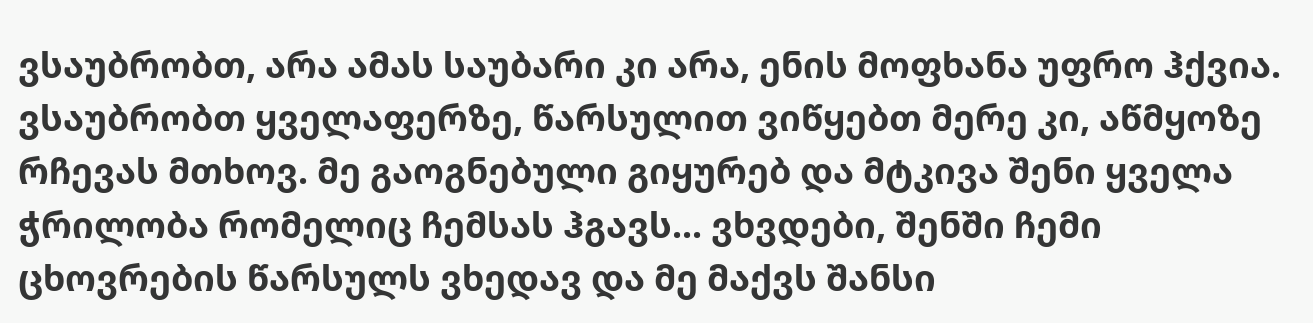ვსაუბრობთ, არა ამას საუბარი კი არა, ენის მოფხანა უფრო ჰქვია. ვსაუბრობთ ყველაფერზე, წარსულით ვიწყებთ მერე კი, აწმყოზე რჩევას მთხოვ. მე გაოგნებული გიყურებ და მტკივა შენი ყველა ჭრილობა რომელიც ჩემსას ჰგავს... ვხვდები, შენში ჩემი ცხოვრების წარსულს ვხედავ და მე მაქვს შანსი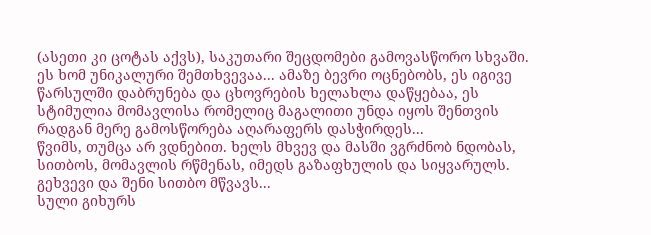(ასეთი კი ცოტას აქვს), საკუთარი შეცდომები გამოვასწორო სხვაში.
ეს ხომ უნიკალური შემთხვევაა... ამაზე ბევრი ოცნებობს, ეს იგივე წარსულში დაბრუნება და ცხოვრების ხელახლა დაწყებაა, ეს სტიმულია მომავლისა რომელიც მაგალითი უნდა იყოს შენთვის რადგან მერე გამოსწორება აღარაფერს დასჭირდეს...
წვიმს, თუმცა არ ვდნებით. ხელს მხვევ და მასში ვგრძნობ ნდობას, სითბოს, მომავლის რწმენას, იმედს გაზაფხულის და სიყვარულს. გეხვევი და შენი სითბო მწვავს...
სული გიხურს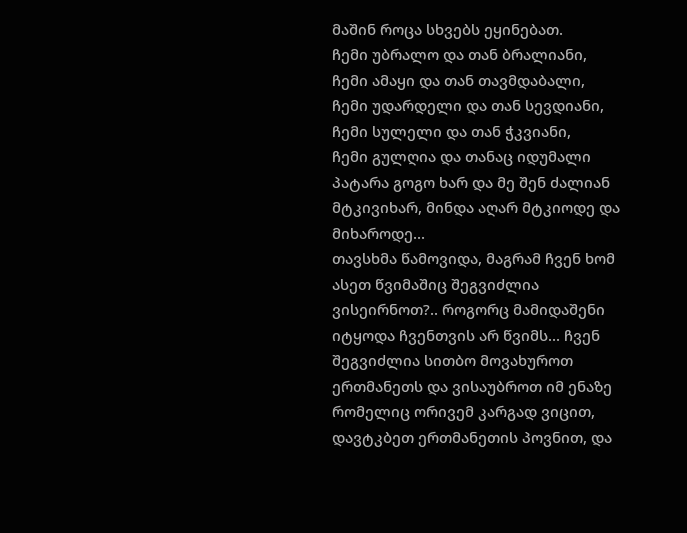მაშინ როცა სხვებს ეყინებათ.
ჩემი უბრალო და თან ბრალიანი,
ჩემი ამაყი და თან თავმდაბალი,
ჩემი უდარდელი და თან სევდიანი,
ჩემი სულელი და თან ჭკვიანი,
ჩემი გულღია და თანაც იდუმალი პატარა გოგო ხარ და მე შენ ძალიან მტკივიხარ, მინდა აღარ მტკიოდე და მიხაროდე...
თავსხმა წამოვიდა, მაგრამ ჩვენ ხომ ასეთ წვიმაშიც შეგვიძლია ვისეირნოთ?.. როგორც მამიდაშენი იტყოდა ჩვენთვის არ წვიმს... ჩვენ შეგვიძლია სითბო მოვახუროთ ერთმანეთს და ვისაუბროთ იმ ენაზე რომელიც ორივემ კარგად ვიცით, დავტკბეთ ერთმანეთის პოვნით, და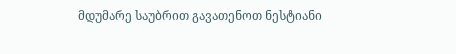მდუმარე საუბრით გავათენოთ ნესტიანი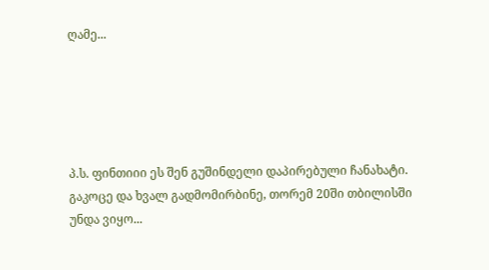ღამე...





პ.ს. ფინთიიი ეს შენ გუშინდელი დაპირებული ჩანახატი. გაკოცე და ხვალ გადმომირბინე, თორემ 20ში თბილისში უნდა ვიყო...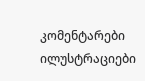კომენტარები ილუსტრაციები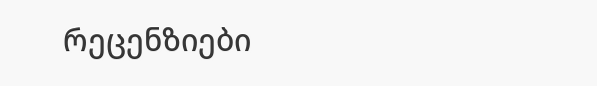რეცენზიები